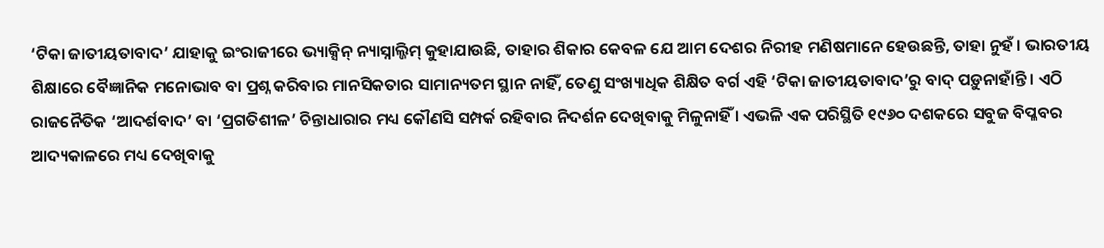‘ଟିକା ଜାତୀୟତାବାଦ’ ଯାହାକୁ ଇଂରାଜୀରେ ଭ୍ୟାକ୍ସିନ୍ ନ୍ୟାସ୍ନାଲ୍ଜିମ୍ କୁହାଯାଉଛି, ତାହାର ଶିକାର କେବଳ ଯେ ଆମ ଦେଶର ନିରୀହ ମଣିଷମାନେ ହେଉଛନ୍ତି, ତାହା ନୁହଁ । ଭାରତୀୟ ଶିକ୍ଷାରେ ବୈଜ୍ଞାନିକ ମନୋଭାବ ବା ପ୍ରଶ୍ନ କରିବାର ମାନସିକତାର ସାମାନ୍ୟତମ ସ୍ଥାନ ନାହିଁ, ତେଣୁ ସଂଖ୍ୟାଧିକ ଶିକ୍ଷିତ ବର୍ଗ ଏହି ‘ଟିକା ଜାତୀୟତାବାଦ’ରୁ ବାଦ୍ ପଡ଼ୁନାହାଁନ୍ତି । ଏଠି ରାଜନୈତିକ ‘ଆଦର୍ଶବାଦ’ ବା ‘ପ୍ରଗତିଶୀଳ’ ଚିନ୍ତାଧାରାର ମଧ୍ୟ କୌଣସି ସମ୍ପର୍କ ରହିବାର ନିଦର୍ଶନ ଦେଖିବାକୁ ମିଳୁନାହିଁ । ଏଭଳି ଏକ ପରିସ୍ଥିତି ୧୯୬୦ ଦଶକରେ ସବୁଜ ବିପ୍ଳବର ଆଦ୍ୟକାଳରେ ମଧ୍ୟ ଦେଖିବାକୁ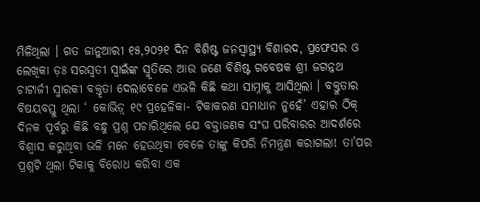ମିଳିଥିଲା । ଗତ ଜାନୁଆରୀ ୧୫,୨୦୨୧ ଦିନ ବିଶିଷ୍ଟ ଜନସ୍ୱାସ୍ଥ୍ୟ ବିଶାରଦ, ପ୍ରଫେସର ଓ ଲେଖିକା ଡ଼ଃ ସରସ୍ୱତୀ ସ୍ୱାଇଁଙ୍କ ସ୍ମୃତିରେ ଆଉ ଜଣେ ବିଶିଷ୍ଟ ଗବେଷକ ଶ୍ରୀ ଜଗନ୍ନଥ ଚାଟାର୍ଜୀ ସ୍ମାରକୀ ବକ୍ତୃତା ଦେଲାବେଳେ ଏଭଳି କିଛି କଥା ସାମ୍ନାକୁ ଆସିଥିଲା । ବକ୍ତୁତାର ବିଷୟବସ୍ତୁ ଥିଲା ‘ କୋଭିଡ଼୍ ୧୯ ପ୍ରହେଳିକା- ଟିକାକରଣ ସମାଧାନ ନୁହେଁ’ ଏହାର ଠିକ୍ ଦିନକ ପୂର୍ବରୁ କିଛି ବନ୍ଧୁ ପ୍ରଶ୍ନ ପଚାରିଥିଲେ ଯେ ବକ୍ତାଜଣକ ସଂଘ ପରିବାରର ଆଦର୍ଶରେ ବିଶ୍ୱାସ କରୁଥିବା ଭଳି ମନେ ହେଉଥିବା ବେଳେ ତାଙ୍କୁ କିପରି ନିମନ୍ତ୍ରଣ କରାଗଲା! ତା’ପର ପ୍ରଶ୍ନଟି ଥିଲା ଟିକାକୁ ବିରୋଧ କରିବା ଏକ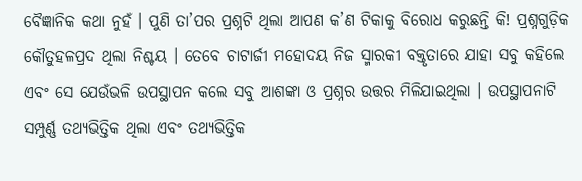ବୈଜ୍ଞାନିକ କଥା ନୁହଁ । ପୁଣି ତା’ପର ପ୍ରଶ୍ନଟି ଥିଲା ଆପଣ କ’ଣ ଟିକାକୁ ବିରୋଧ କରୁଛନ୍ତି କି! ପ୍ରଶ୍ନଗୁଡ଼ିକ କୌତୁହଳପ୍ରଦ ଥିଲା ନିଶ୍ଚୟ । ତେବେ ଚାଟାର୍ଜୀ ମହୋଦୟ ନିଜ ସ୍ମାରକୀ ବକ୍ତୃତାରେ ଯାହା ସବୁ କହିଲେ ଏବଂ ସେ ଯେଉଁଭଳି ଉପସ୍ଥାପନ କଲେ ସବୁ ଆଶଙ୍କା ଓ ପ୍ରଶ୍ନର ଉତ୍ତର ମିଳିଯାଇଥିଲା । ଉପସ୍ଥାପନାଟି ସମ୍ପୁର୍ଣ୍ଣ ତଥ୍ୟଭିତ୍ତିକ ଥିଲା ଏବଂ ତଥ୍ୟଭିତ୍ତିକ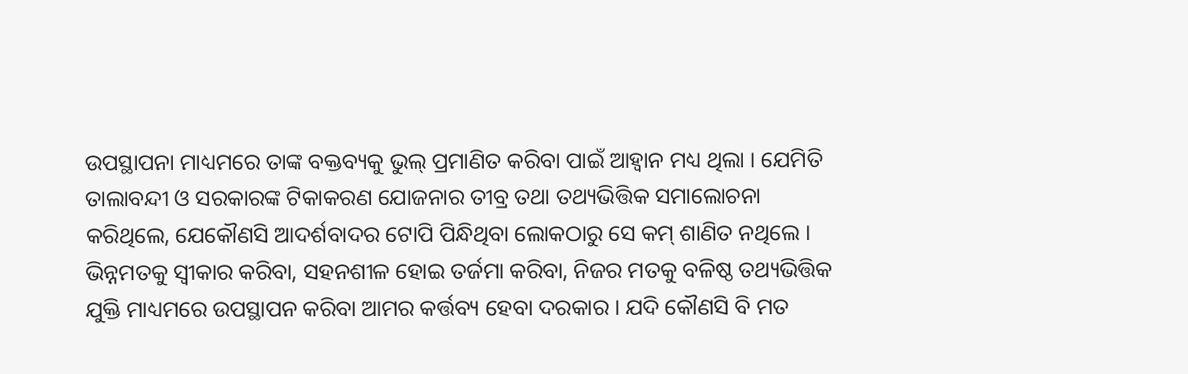ଉପସ୍ଥାପନା ମାଧ୍ୟମରେ ତାଙ୍କ ବକ୍ତବ୍ୟକୁ ଭୁଲ୍ ପ୍ରମାଣିତ କରିବା ପାଇଁ ଆହ୍ୱାନ ମଧ୍ୟ ଥିଲା । ଯେମିତି ତାଲାବନ୍ଦୀ ଓ ସରକାରଙ୍କ ଟିକାକରଣ ଯୋଜନାର ତୀବ୍ର ତଥା ତଥ୍ୟଭିତ୍ତିକ ସମାଲୋଚନା କରିଥିଲେ, ଯେକୌଣସି ଆଦର୍ଶବାଦର ଟୋପି ପିନ୍ଧିଥିବା ଲୋକଠାରୁ ସେ କମ୍ ଶାଣିତ ନଥିଲେ । ଭିନ୍ନମତକୁ ସ୍ୱୀକାର କରିବା, ସହନଶୀଳ ହୋଇ ତର୍ଜମା କରିବା, ନିଜର ମତକୁ ବଳିଷ୍ଠ ତଥ୍ୟଭିତ୍ତିକ ଯୁକ୍ତି ମାଧ୍ୟମରେ ଉପସ୍ଥାପନ କରିବା ଆମର କର୍ତ୍ତବ୍ୟ ହେବା ଦରକାର । ଯଦି କୌଣସି ବି ମତ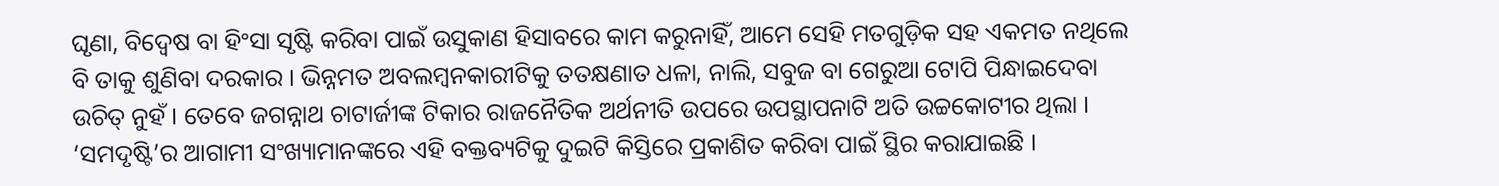ଘୃଣା, ବିଦ୍ୱେଷ ବା ହିଂସା ସୃଷ୍ଟି କରିବା ପାଇଁ ଉସୁକାଣ ହିସାବରେ କାମ କରୁନାହିଁ, ଆମେ ସେହି ମତଗୁଡ଼ିକ ସହ ଏକମତ ନଥିଲେ ବି ତାକୁ ଶୁଣିବା ଦରକାର । ଭିନ୍ନମତ ଅବଲମ୍ବନକାରୀଟିକୁ ତତକ୍ଷଣାତ ଧଳା, ନାଲି, ସବୁଜ ବା ଗେରୁଆ ଟୋପି ପିନ୍ଧାଇଦେବା ଉଚିତ୍ ନୁହଁ । ତେବେ ଜଗନ୍ନାଥ ଚାଟାର୍ଜୀଙ୍କ ଟିକାର ରାଜନୈତିକ ଅର୍ଥନୀତି ଉପରେ ଉପସ୍ଥାପନାଟି ଅତି ଉଚ୍ଚକୋଟୀର ଥିଲା । ‘ସମଦୃଷ୍ଟି’ର ଆଗାମୀ ସଂଖ୍ୟାମାନଙ୍କରେ ଏହି ବକ୍ତବ୍ୟଟିକୁ ଦୁଇଟି କିସ୍ତିରେ ପ୍ରକାଶିତ କରିବା ପାଇଁ ସ୍ଥିର କରାଯାଇଛି ।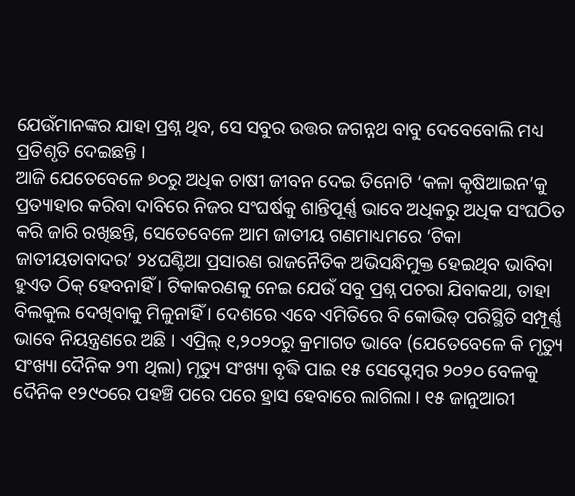ଯେଉଁମାନଙ୍କର ଯାହା ପ୍ରଶ୍ନ ଥିବ, ସେ ସବୁର ଉତ୍ତର ଜଗନ୍ନଥ ବାବୁ ଦେବେବୋଲି ମଧ୍ୟ ପ୍ରତିଶୃତି ଦେଇଛନ୍ତି ।
ଆଜି ଯେତେବେଳେ ୭୦ରୁ ଅଧିକ ଚାଷୀ ଜୀବନ ଦେଇ ତିନୋଟି ‘କଳା କୃଷିଆଇନ’କୁ ପ୍ରତ୍ୟାହାର କରିବା ଦାବିରେ ନିଜର ସଂଘର୍ଷକୁ ଶାନ୍ତିପୂର୍ଣ୍ଣ ଭାବେ ଅଧିକରୁ ଅଧିକ ସଂଘଠିତ କରି ଜାରି ରଖିଛନ୍ତି, ସେତେବେଳେ ଆମ ଜାତୀୟ ଗଣମାଧ୍ୟମରେ ‘ଟିକା ଜାତୀୟତାବାଦର’ ୨୪ଘଣ୍ଟିଆ ପ୍ରସାରଣ ରାଜନୈତିକ ଅଭିସନ୍ଧିମୁକ୍ତ ହେଇଥିବ ଭାବିବା ହୁଏତ ଠିକ୍ ହେବନାହିଁ । ଟିକାକରଣକୁ ନେଇ ଯେଉଁ ସବୁ ପ୍ରଶ୍ନ ପଚରା ଯିବାକଥା, ତାହା ବିଲକୁଲ ଦେଖିବାକୁ ମିଳୁନାହିଁ । ଦେଶରେ ଏବେ ଏମିତିରେ ବି କୋଭିଡ୍ ପରିସ୍ଥିତି ସମ୍ପୂର୍ଣ୍ଣ ଭାବେ ନିୟନ୍ତ୍ରଣରେ ଅଛି । ଏପ୍ରିଲ୍ ୧,୨୦୨୦ରୁ କ୍ରମାଗତ ଭାବେ (ଯେତେବେଳେ କି ମୃତ୍ୟୁ ସଂଖ୍ୟା ଦୈନିକ ୨୩ ଥିଲା) ମୃତ୍ୟୁ ସଂଖ୍ୟା ବୃଦ୍ଧି ପାଇ ୧୫ ସେପ୍ଟେମ୍ବର ୨୦୨୦ ବେଳକୁ ଦୈନିକ ୧୨୯୦ରେ ପହଞ୍ଚି ପରେ ପରେ ହ୍ରାସ ହେବାରେ ଲାଗିଲା । ୧୫ ଜାନୁଆରୀ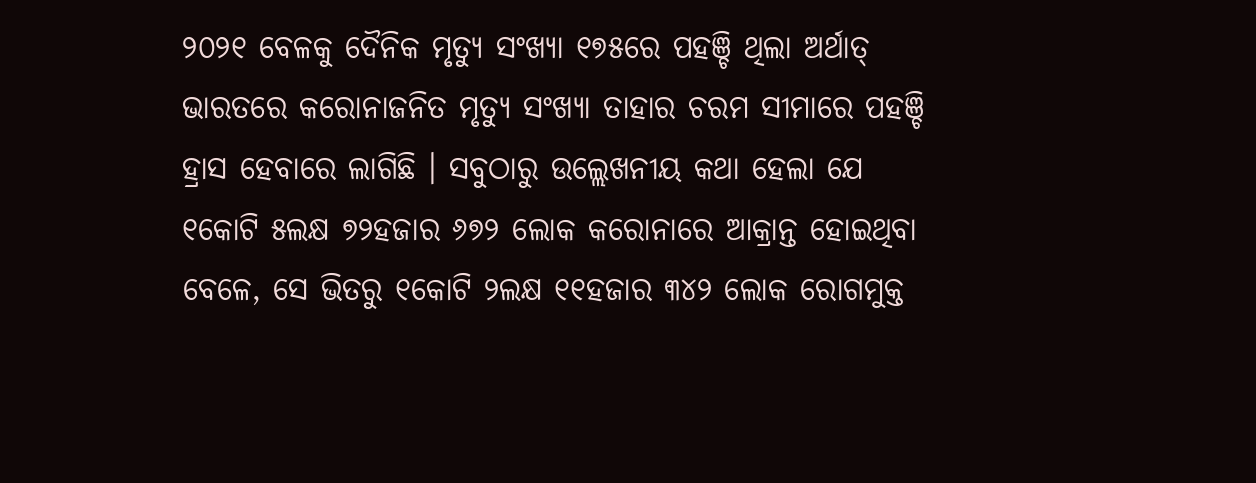୨୦୨୧ ବେଳକୁ ଦୈନିକ ମୃତ୍ୟୁ ସଂଖ୍ୟା ୧୭୫ରେ ପହଞ୍ଚି ଥିଲା ଅର୍ଥାତ୍ ଭାରତରେ କରୋନାଜନିତ ମୃତ୍ୟୁ ସଂଖ୍ୟା ତାହାର ଚରମ ସୀମାରେ ପହଞ୍ଚି ହ୍ରାସ ହେବାରେ ଲାଗିଛି । ସବୁଠାରୁ ଉଲ୍ଲେଖନୀୟ କଥା ହେଲା ଯେ ୧କୋଟି ୫ଲକ୍ଷ ୭୨ହଜାର ୬୭୨ ଲୋକ କରୋନାରେ ଆକ୍ରାନ୍ତ ହୋଇଥିବା ବେଳେ, ସେ ଭିତରୁ ୧କୋଟି ୨ଲକ୍ଷ ୧୧ହଜାର ୩୪୨ ଲୋକ ରୋଗମୁକ୍ତ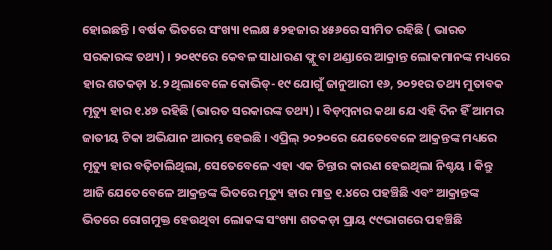ହୋଇଛନ୍ତି । ବର୍ଷକ ଭିତରେ ସଂଖ୍ୟା ୧ଲକ୍ଷ ୫୨ହଜାର ୪୫୬ରେ ସୀମିତ ରହିଛି ( ଭାରତ ସରକାରଙ୍କ ତଥ୍ୟ) । ୨୦୧୯ରେ କେବଳ ସାଧାରଣ ଫ୍ଲୁ ବା ଥଣ୍ଡାରେ ଆକ୍ରାନ୍ତ ଲୋକମାନଙ୍କ ମଧ୍ୟରେ ହାର ଶତକଡ଼ା ୪.୨ ଥିଲାବେଳେ କୋଭିଡ୍-୧୯ ଯୋଗୁଁ ଜାନୁଆରୀ ୧୬, ୨୦୨୧ର ତଥ୍ୟ ମୁତାବକ ମୃତ୍ୟୁ ହାର ୧.୪୭ ରହିଛି (ଭାରତ ସରକାରଙ୍କ ତଥ୍ୟ) । ବିଡ଼ମ୍ବନାର କଥା ଯେ ଏହି ଦିନ ହିଁ ଆମର ଜାତୀୟ ଟିକା ଅଭିଯାନ ଆରମ୍ଭ ହେଇଛି । ଏପ୍ରିଲ୍ ୨୦୨୦ରେ ଯେତେବେଳେ ଆକ୍ରନ୍ତଙ୍କ ମଧ୍ୟରେ ମୃତ୍ୟୁ ହାର ବଢ଼ିଚାଲିଥିଲା, ସେତେବେଳେ ଏହା ଏକ ଚିନ୍ତାର କାରଣ ହେଇଥିଲା ନିଶ୍ଚୟ । କିନ୍ତୁ ଆଜି ଯେତେବେଳେ ଆକ୍ରନ୍ତଙ୍କ ଭିତରେ ମୃତ୍ୟୁ ହାର ମାତ୍ର ୧.୪ରେ ପହଞ୍ଚିଛି ଏବଂ ଆକ୍ରାନ୍ତଙ୍କ ଭିତରେ ରୋଗମୁକ୍ତ ହେଉଥିବା ଲୋକଙ୍କ ସଂଖ୍ୟା ଶତକଡ଼ା ପ୍ରାୟ ୯୯ଭାଗରେ ପହଞ୍ଚିଛି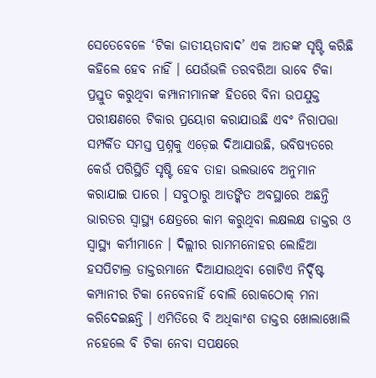ସେତେବେଳେ ‘ଟିକା ଜାତୀୟତାବାଦ’ ଏକ ଆତଙ୍କ ସୃଷ୍ଟି କରିଛି କହିଲେ ହେବ ନାହିଁ । ଯେଉଁଭଳି ତରବରିଆ ଭାବେ ଟିକା ପ୍ରସ୍ତୁତ କରୁଥିବା କମ୍ପାନୀମାନଙ୍କ ହିତରେ ବିନା ଉପଯୁକ୍ତ ପରୀକ୍ଷଣରେ ଟିକାର ପ୍ରୟୋଗ କରାଯାଉଛି ଏବଂ ନିରାପତ୍ତା ସମ୍ପର୍କିତ ସମସ୍ତ ପ୍ରଶ୍ନକୁ ଏଡ଼େଇ ଦିଆଯାଉଛି, ଭବିଷ୍ୟତରେ କେଉଁ ପରିସ୍ଥିତି ସୃଷ୍ଟି ହେବ ତାହା ଭଲଭାବେ ଅନୁମାନ କରାଯାଇ ପାରେ । ସବୁଠାରୁ ଆତଙ୍କିତ ଅବସ୍ଥାରେ ଅଛନ୍ତି ଭାରତର ସ୍ୱାସ୍ଥ୍ୟ କ୍ଷେତ୍ରରେ କାମ କରୁଥିବା ଲକ୍ଷଲକ୍ଷ ଡାକ୍ତର ଓ ସ୍ୱାସ୍ଥ୍ୟ କର୍ମୀମାନେ । ଦିଲ୍ଲୀର ରାମମନୋହର ଲୋହିଆ ହସପିଟାଲ୍ର ଡାକ୍ତରମାନେ ଦିଆଯାଉଥିବା ଗୋଟିଏ ନିର୍ଦ୍ଦିଷ୍ଟ କମ୍ପାନୀର ଟିକା ନେବେନାହିଁ ବୋଲି ରୋକଠୋକ୍ ମନା କରିଦେଇଛନ୍ତି । ଏମିତିରେ ବି ଅଧିକାଂଶ ଡାକ୍ତର ଖୋଲାଖୋଲି ନହେଲେ ବି ଟିକା ନେବା ସପକ୍ଷରେ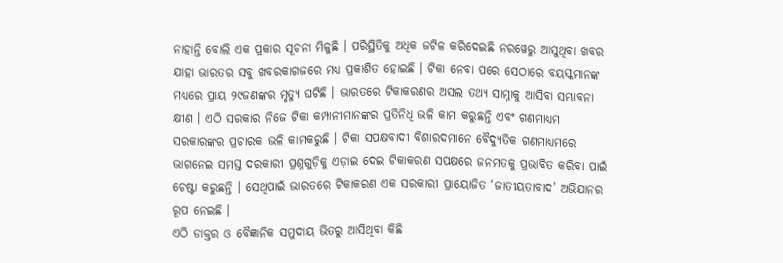ନାହାନ୍ତି ବୋଲି ଏକ ପ୍ରକାର ସୂଚନା ମିଳୁଛି । ପରିସ୍ଥିତିକୁ ଅଧିକ ଜଟିଳ କରିଦେଇଛି ନରୱେରୁ ଆସୁଥିବା ଖବର ଯାହା ଭାରତର ସବୁ ଖବରକାଗଜରେ ମଧ୍ୟ ପ୍ରକାଶିତ ହୋଇଛି । ଟିକା ନେବା ପରେ ସେଠାରେ ବୟସ୍କମାନଙ୍କ ମଧ୍ୟରେ ପ୍ରାୟ ୨୯ଜଣଙ୍କର ମୃତ୍ୟୁ ଘଟିଛି । ଭାରତରେ ଟିକାକରଣର ଅସଲ ତଥ୍ୟ ସାମ୍ନାକୁ ଆସିବା ସମ୍ଭାବନା କ୍ଷୀଣ । ଏଠି ସରକାର ନିଜେ ଟିକା କମ୍ପାନୀମାନଙ୍କର ପ୍ରତିନିଧି ଭଳି କାମ କରୁଛନ୍ତି ଏବଂ ଗଣମାଧ୍ୟମ ସରକାରଙ୍କର ପ୍ରଚାରକ ଭଳି କାମକରୁଛି । ଟିକା ସପକ୍ଷବାଦୀ ବିଶାରଦମାନେ ବୈଦ୍ୟୁତିକ ଗଣମାଧ୍ୟମରେ ଭାଗନେଇ ସମସ୍ତ ଦରକାରୀ ପ୍ରଶ୍ନଗୁଡ଼ିକୁ ଏଡ଼ାଇ ଦେଇ ଟିକାକରଣ ସପକ୍ଷରେ ଜନମତକୁ ପ୍ରଭାବିତ କରିବା ପାଇଁ ଚେଷ୍ଟା କରୁଛନ୍ତି । ସେଥିପାଇଁ ଭାରତରେ ଟିକାକରଣ ଏକ ସରକାରୀ ପ୍ରାୟୋଜିତ ‘ଜାତୀୟତାବାଦ’ ଅଭିଯାନର ରୂପ ନେଇଛି ।
ଏଠି ଡାକ୍ତର ଓ ବୈଜ୍ଞାନିକ ସମୁଦାୟ ଭିତରୁ ଆସିଥିବା କିଛି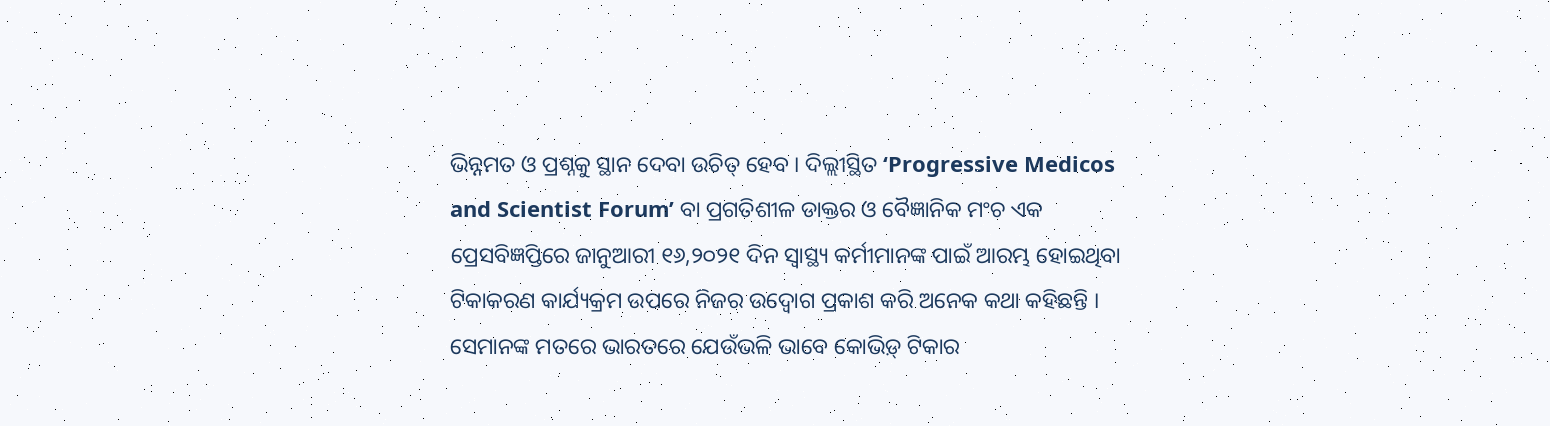ଭିନ୍ନମତ ଓ ପ୍ରଶ୍ନକୁ ସ୍ଥାନ ଦେବା ଉଚିତ୍ ହେବ । ଦିଲ୍ଲୀସ୍ଥିତ ‘Progressive Medicos and Scientist Forum’ ବା ପ୍ରଗତିଶୀଳ ଡାକ୍ତର ଓ ବୈଜ୍ଞାନିକ ମଂଚ ଏକ ପ୍ରେସବିଜ୍ଞପ୍ତିରେ ଜାନୁଆରୀ ୧୬,୨୦୨୧ ଦିନ ସ୍ୱାସ୍ଥ୍ୟ କର୍ମୀମାନଙ୍କ ପାଇଁ ଆରମ୍ଭ ହୋଇଥିବା ଟିକାକରଣ କାର୍ଯ୍ୟକ୍ରମ ଉପରେ ନିଜର ଉଦ୍ବୋଗ ପ୍ରକାଶ କରି ଅନେକ କଥା କହିଛନ୍ତି । ସେମାନଙ୍କ ମତରେ ଭାରତରେ ଯେଉଁଭଳି ଭାବେ କୋଭିଡ଼୍ ଟିକାର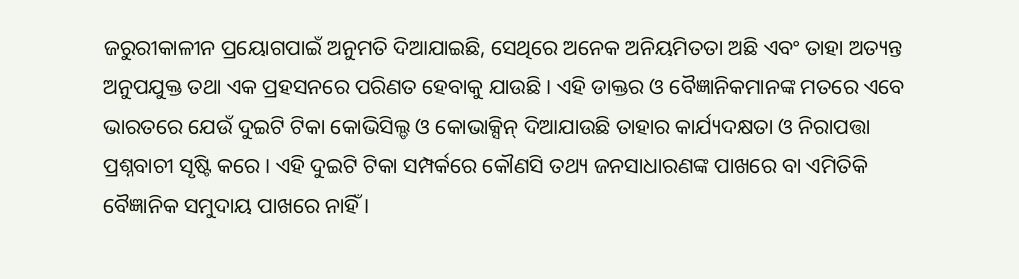ଜରୁରୀକାଳୀନ ପ୍ରୟୋଗପାଇଁ ଅନୁମତି ଦିଆଯାଇଛି, ସେଥିରେ ଅନେକ ଅନିୟମିତତା ଅଛି ଏବଂ ତାହା ଅତ୍ୟନ୍ତ ଅନୁପଯୁକ୍ତ ତଥା ଏକ ପ୍ରହସନରେ ପରିଣତ ହେବାକୁ ଯାଉଛି । ଏହି ଡାକ୍ତର ଓ ବୈଜ୍ଞାନିକମାନଙ୍କ ମତରେ ଏବେ ଭାରତରେ ଯେଉଁ ଦୁଇଟି ଟିକା କୋଭିସିଲ୍ଡ ଓ କୋଭାକ୍ସିନ୍ ଦିଆଯାଉଛି ତାହାର କାର୍ଯ୍ୟଦକ୍ଷତା ଓ ନିରାପତ୍ତା ପ୍ରଶ୍ନବାଚୀ ସୃଷ୍ଟି କରେ । ଏହି ଦୁଇଟି ଟିକା ସମ୍ପର୍କରେ କୌଣସି ତଥ୍ୟ ଜନସାଧାରଣଙ୍କ ପାଖରେ ବା ଏମିତିକି ବୈଜ୍ଞାନିକ ସମୁଦାୟ ପାଖରେ ନାହିଁ ।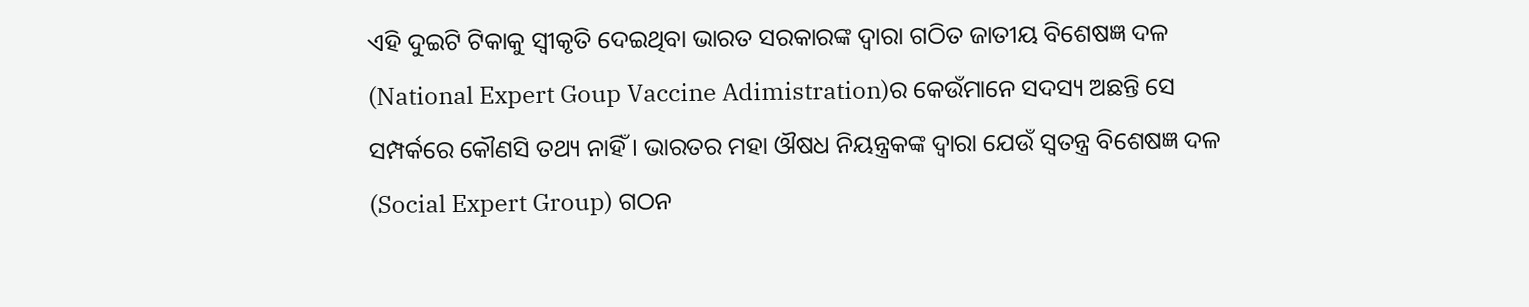ଏହି ଦୁଇଟି ଟିକାକୁ ସ୍ୱୀକୃତି ଦେଇଥିବା ଭାରତ ସରକାରଙ୍କ ଦ୍ୱାରା ଗଠିତ ଜାତୀୟ ବିଶେଷଜ୍ଞ ଦଳ (National Expert Goup Vaccine Adimistration)ର କେଉଁମାନେ ସଦସ୍ୟ ଅଛନ୍ତି ସେ ସମ୍ପର୍କରେ କୌଣସି ତଥ୍ୟ ନାହିଁ । ଭାରତର ମହା ଔଷଧ ନିୟନ୍ତ୍ରକଙ୍କ ଦ୍ୱାରା ଯେଉଁ ସ୍ୱତନ୍ତ୍ର ବିଶେଷଜ୍ଞ ଦଳ (Social Expert Group) ଗଠନ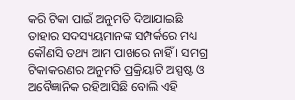କରି ଟିକା ପାଇଁ ଅନୁମତି ଦିଆଯାଇଛି ତାହାର ସଦସ୍ୟୟମାନଙ୍କ ସମ୍ପର୍କରେ ମଧ୍ୟ କୌଣସି ତଥ୍ୟ ଆମ ପାଖରେ ନାହିଁ । ସମଗ୍ର ଟିକାକରଣର ଅନୁମତି ପ୍ରକ୍ରିୟାଟି ଅସ୍ପଷ୍ଟ ଓ ଅବୈଜ୍ଞାନିକ ରହିଆସିଛି ବୋଲି ଏହି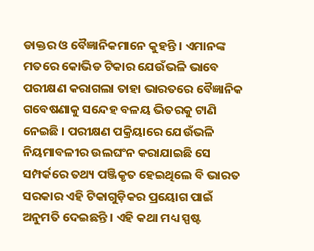ଡାକ୍ତର ଓ ବୈଜ୍ଞାନିକମାନେ କୁହନ୍ତି । ଏମାନଙ୍କ ମତରେ କୋଭିଡ ଟିକାର ଯେଉଁଭଳି ଭାବେ ପରୀକ୍ଷଣ କରାଗଲା ତାହା ଭାରତରେ ବୈଜ୍ଞାନିକ ଗବେଷଣାକୁ ସନ୍ଦେହ ବଳୟ ଭିତରକୁ ଟାଣି ନେଇଛି । ପରୀକ୍ଷଣ ପକ୍ରିୟାରେ ଯେଉଁଭଳି ନିୟମାବଳୀର ଉଲଘଂନ କରାଯାଇଛି ସେ ସମ୍ପର୍କରେ ତଥ୍ୟ ପଞ୍ଜିକୃତ ହେଇଥିଲେ ବି ଭାରତ ସରକାର ଏହି ଟିକାଗୁଡ଼ିକର ପ୍ରୟୋଗ ପାଇଁ ଅନୁମତି ଦେଇଛନ୍ତି । ଏହି କଥା ମଧ୍ୟ ସ୍ପଷ୍ଟ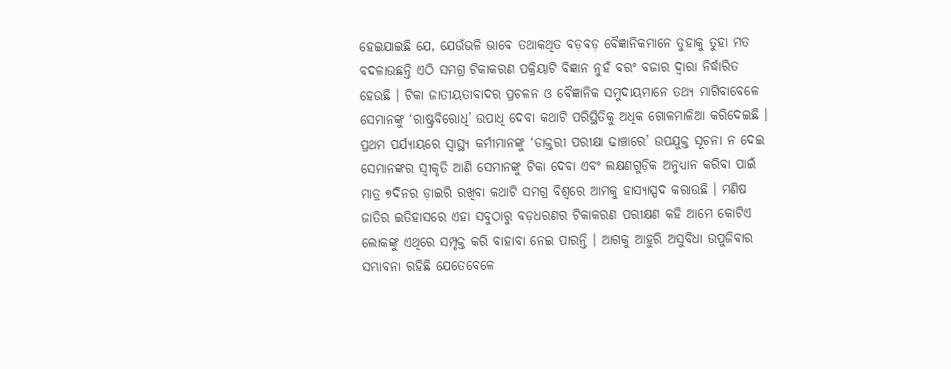ହେଇଯାଇଛି ଯେ, ଯେଉଁଭଳି ଭାବେ ତଥାକଥିତ ବଡ଼ବଡ଼ ବୈଜ୍ଞାନିକମାନେ ତୁହାକୁ ତୁହା ମତ ବଦଳାଉଛନ୍ତି ଏଠି ସମଗ୍ର ଟିକାକରଣ ପକ୍ରିୟାଟି ବିଜ୍ଞାନ ନୁହଁ ବରଂ ବଜାର ଦ୍ୱାରା ନିର୍ଦ୍ଧାରିତ ହେଉଛି । ଟିକା ଜାତୀୟତାବାଦର ପ୍ରଚଳନ ଓ ବୈଜ୍ଞାନିକ ସମୁଦାୟମାନେ ତଥ୍ୟ ମାଗିବାବେଳେ ସେମାନଙ୍କୁ ‘ରାଷ୍ଟ୍ରବିରୋଧି’ ଉପାଧି ଦେବା କଥାଟି ପରିସ୍ଥିତିକୁ ଅଧିକ ଗୋଳମାଳିଆ କରିଦେଇଛି । ପ୍ରଥମ ପର୍ଯ୍ୟାୟରେ ସ୍ୱାସ୍ଥ୍ୟ କର୍ମୀମାନଙ୍କୁ ‘ଡାକ୍ତରୀ ପରୀକ୍ଷା ଢାଞ୍ଚାରେ’ ଉପଯୁକ୍ତ ସୂଚନା ନ ଦେଇ ସେମାନଙ୍କର ସ୍ୱୀକୃତି ଆଣି ସେମାନଙ୍କୁ ଟିକା ଦେବା ଏବଂ ଲକ୍ଷଣଗୁଡ଼ିକ ଅନୁଧ୍ୟାନ କରିବା ପାଇଁ ମାତ୍ର ୭ଦିନର ଡ଼ାଇରି ରଖିବା କଥାଟି ସମଗ୍ର ବିଶ୍ୱରେ ଆମକୁ ହାସ୍ୟାସ୍ପଦ କରାଉଛି । ମଣିଷ ଜାତିର ଇତିହାସରେ ଏହା ସବୁଠାରୁ ବଡ଼ଧରଣର ଟିକାକରଣ ପରୀକ୍ଷଣ କହି ଆମେ କୋଟିଏ ଲୋକଙ୍କୁ ଏଥିରେ ସମ୍ପୃକ୍ତ କରି ବାହାବା ନେଇ ପାରନ୍ତି । ଆଗକୁ ଆହୁରି ଅସୁବିଧା ଉପୁଜିବାର ସମ୍ଭାବନା ରହିଛି ଯେତେବେଳେ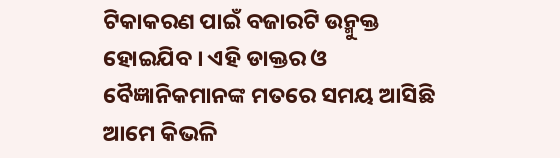ଟିକାକରଣ ପାଇଁ ବଜାରଟି ଉନ୍ମୁକ୍ତ ହୋଇଯିବ । ଏହି ଡାକ୍ତର ଓ ବୈଜ୍ଞାନିକମାନଙ୍କ ମତରେ ସମୟ ଆସିଛି ଆମେ କିଭଳି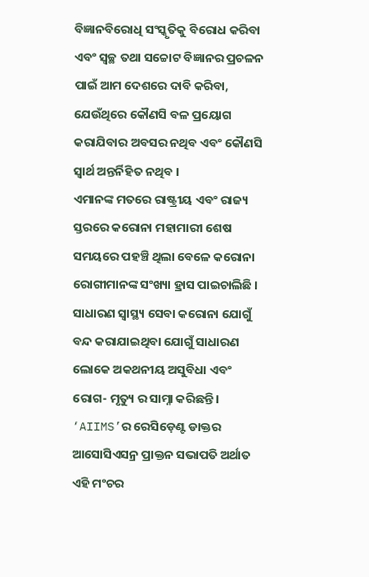ବିଜ୍ଞାନବିରୋଧି ସଂସ୍କୃତିକୁ ବିରୋଧ କରିବା ଏବଂ ସ୍ୱଚ୍ଛ ତଥା ସଚ୍ଚୋଟ ବିଜ୍ଞାନର ପ୍ରଚଳନ ପାଇଁ ଆମ ଦେଶରେ ଦାବି କରିବା, ଯେଉଁଥିରେ କୌଣସି ବଳ ପ୍ରୟୋଗ କରାଯିବାର ଅବସର ନଥିବ ଏବଂ କୌଣସି ସ୍ୱାର୍ଥ ଅନ୍ତର୍ନିହିତ ନଥିବ ।
ଏମାନଙ୍କ ମତରେ ରାଷ୍ଟ୍ରୀୟ ଏବଂ ରାଜ୍ୟ ସ୍ତରରେ କରୋନା ମହାମାରୀ ଶେଷ ସମୟରେ ପହଞ୍ଚି ଥିଲା ବେଳେ କରୋନା ରୋଗୀମାନଙ୍କ ସଂଖ୍ୟା ହ୍ରାସ ପାଇଚାଲିଛି । ସାଧାରଣ ସ୍ୱାସ୍ଥ୍ୟ ସେବା କରୋନା ଯୋଗୁଁ ବନ୍ଦ କରାଯାଇଥିବା ଯୋଗୁଁ ସାଧାରଣ ଲୋକେ ଅକଥନୀୟ ଅସୁବିଧା ଏବଂ ରୋଗ- ମୃତ୍ୟୁ ର ସାମ୍ନା କରିଛନ୍ତି । ‘AIIMS’ର ରେସିଡ଼େଣ୍ଟ ଡାକ୍ତର ଆସୋସିଏସନ୍ର ପ୍ରାକ୍ତନ ସଭାପତି ଅର୍ଥାତ ଏହି ମଂଚର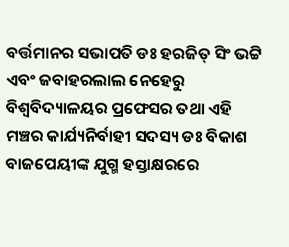ବର୍ତ୍ତମାନର ସଭାପତି ଡଃ ହରଜିତ୍ ସିଂ ଭଟ୍ଟି ଏବଂ ଜବାହରଲାଲ ନେହେରୁ ବିଶ୍ୱବିଦ୍ୟାଳୟର ପ୍ରଫେସର ତଥା ଏହି ମଞ୍ଚର କାର୍ଯ୍ୟନିର୍ବାହୀ ସଦସ୍ୟ ଡଃ ବିକାଶ ବାଜପେୟୀଙ୍କ ଯୁଗ୍ମ ହସ୍ତାକ୍ଷରରେ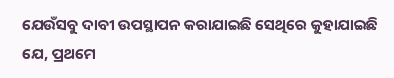ଯେଉଁସବୁ ଦାବୀ ଉପସ୍ଥାପନ କରାଯାଇଛି ସେଥିରେ କୁହାଯାଇଛି ଯେ, ପ୍ରଥମେ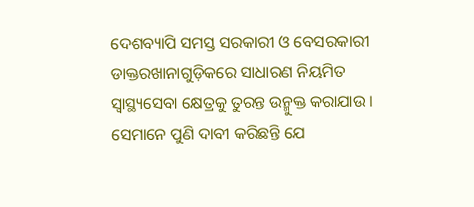ଦେଶବ୍ୟାପି ସମସ୍ତ ସରକାରୀ ଓ ବେସରକାରୀ ଡାକ୍ତରଖାନାଗୁଡ଼ିକରେ ସାଧାରଣ ନିୟମିତ ସ୍ୱାସ୍ଥ୍ୟସେବା କ୍ଷେତ୍ରକୁ ତୁରନ୍ତ ଉନ୍ମୁକ୍ତ କରାଯାଉ । ସେମାନେ ପୁଣି ଦାବୀ କରିଛନ୍ତି ଯେ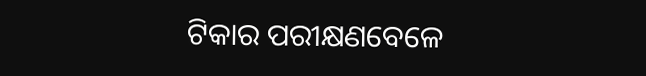ଟିକାର ପରୀକ୍ଷଣବେଳେ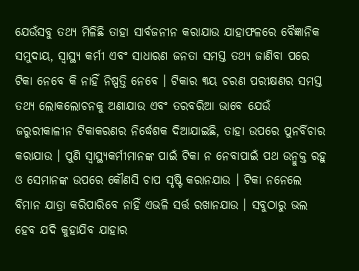ଯେଉଁସବୁ ତଥ୍ୟ ମିଳିଛି ତାହା ସାର୍ବଜନୀନ କରାଯାଉ ଯାହାଫଳରେ ବୈଜ୍ଞାନିକ ସମୁଦାୟ, ସ୍ୱାସ୍ଥ୍ୟ କର୍ମୀ ଏବଂ ସାଧାରଣ ଜନତା ସମସ୍ତ ତଥ୍ୟ ଜାଣିବା ପରେ ଟିକା ନେବେ କି ନାହିଁ ନିଷ୍ପତ୍ତି ନେବେ । ଟିକାର ୩ୟ ଚରଣ ପରୀକ୍ଷଣର ସମସ୍ତ ତଥ୍ୟ ଲୋକଲୋଚନକୁ ଅଣାଯାଉ ଏବଂ ତରବରିଆ ଭାବେ ଯେଉଁ ଜରୁରୀକାଳୀନ ଟିକାକରଣର ନିର୍ଦ୍ଧେଶକ ଦିଆଯାଇଛି, ତାହା ଉପରେ ପୁନର୍ବିଚାର କରାଯାଉ । ପୁଣି ସ୍ୱାସ୍ଥ୍ୟକର୍ମୀମାନଙ୍କ ପାଇଁ ଟିକା ନ ନେବାପାଇଁ ପଥ ଉନ୍ମୁକ୍ତ ରହୁ ଓ ସେମାନଙ୍କ ଉପରେ କୌଣସି ଚାପ ସୃଷ୍ଟି କରାନଯାଉ । ଟିକା ନନେଲେ ବିମାନ ଯାତ୍ରା କରିପାରିବେ ନାହିଁ ଏଭଳି ସର୍ତ୍ତ ରଖାନଯାଉ । ସବୁଠାରୁ ଭଲ ହେବ ଯଦି କୁହାଯିବ ଯାହାର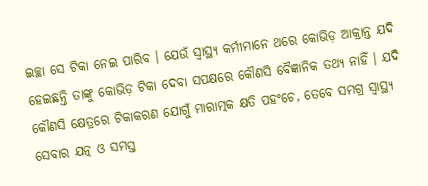ଇଚ୍ଛା ସେ ଟିକା ନେଇ ପାରିବ । ଯେଉଁ ସ୍ୱାସ୍ଥ୍ୟ କର୍ମୀମାନେ ଥରେ କୋଭିଡ଼ ଆକ୍ରାନ୍ତ ଯଦି ହେଇଛନ୍ତି ତାଙ୍କୁ କୋଭିଡ଼ ଟିକା ଦେବା ସପକ୍ଷରେ କୌଣସି ବୈଜ୍ଞାନିକ ତଥ୍ୟ ନାହିଁ । ଯଦି କୌଣସି କ୍ଷେତ୍ରରେ ଟିକାକରଣ ଯୋଗୁଁ ମାରାତ୍ମକ କ୍ଷତି ପହଂଚେ, ତେବେ ସମଗ୍ର ସ୍ୱାସ୍ଥ୍ୟ ସେବାର ଯତ୍ନ ଓ ସମସ୍ତ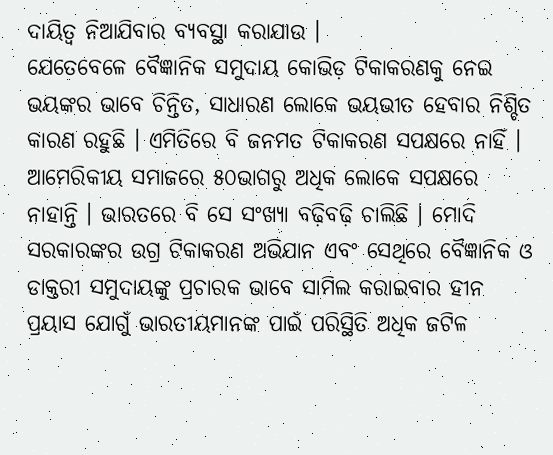ଦାୟିତ୍ୱ ନିଆଯିବାର ବ୍ୟବସ୍ଥା କରାଯାଉ ।
ଯେତେବେଳେ ବୈଜ୍ଞାନିକ ସମୁଦାୟ କୋଭିଡ଼ ଟିକାକରଣକୁ ନେଇ ଭୟଙ୍କର ଭାବେ ଚିନ୍ତିତ, ସାଧାରଣ ଲୋକେ ଭୟଭୀତ ହେବାର ନିଶ୍ଚିତ କାରଣ ରହୁଛି । ଏମିତିରେ ବି ଜନମତ ଟିକାକରଣ ସପକ୍ଷରେ ନାହିଁ । ଆମେରିକୀୟ ସମାଜରେ ୫୦ଭାଗରୁ ଅଧିକ ଲୋକେ ସପକ୍ଷରେ ନାହାନ୍ତି । ଭାରତରେ ବି ସେ ସଂଖ୍ୟା ବଢ଼ିବଢ଼ି ଚାଲିଛି । ମୋଦି ସରକାରଙ୍କର ଉଗ୍ର ଟିକାକରଣ ଅଭିଯାନ ଏବଂ ସେଥିରେ ବୈଜ୍ଞାନିକ ଓ ଡାକ୍ତରୀ ସମୁଦାୟଙ୍କୁ ପ୍ରଚାରକ ଭାବେ ସାମିଲ କରାଇବାର ହୀନ ପ୍ରୟାସ ଯୋଗୁଁ ଭାରତୀୟମାନଙ୍କ ପାଇଁ ପରିସ୍ଥିତି ଅଧିକ ଜଟିଳ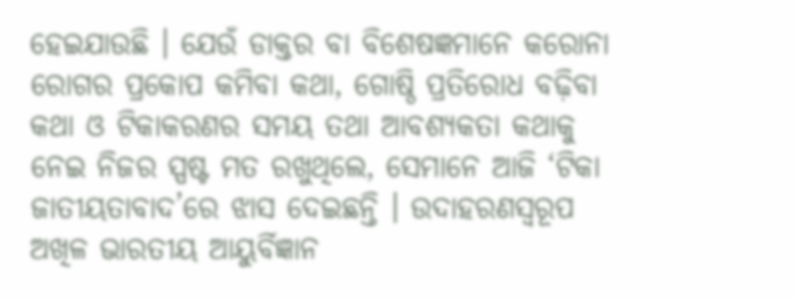ହେଇଯାଉଛି । ଯେଉଁ ଡାକ୍ତର ବା ବିଶେଷଜ୍ଞମାନେ କରୋନା ରୋଗର ପ୍ରକୋପ କମିବା କଥା, ଗୋଷ୍ଠି ପ୍ରତିରୋଧ ବଢ଼ିବା କଥା ଓ ଟିକାକରଣର ସମୟ ତଥା ଆବଶ୍ୟକତା କଥାକୁ ନେଇ ନିଜର ସ୍ପଷ୍ଟ ମତ ରଖୁଥିଲେ, ସେମାନେ ଆଜି ‘ଟିକା ଜାତୀୟତାବାଦ’ରେ ଝାସ ଦେଇଛନ୍ତି । ଉଦାହରଣସ୍ୱରୂପ ଅଖିଳ ଭାରତୀୟ ଆୟୁର୍ବିଜ୍ଞାନ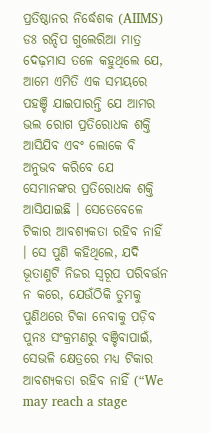ପ୍ରତିଷ୍ଠାନର ନିର୍ଦ୍ଧେଶକ (AIIMS) ଡଃ ରନ୍ଦିପ ଗୁଲେରିଆ ମାତ୍ର ଦେଢ଼ମାସ ତଳେ କହୁଥିଲେ ଯେ, ଆମେ ଏମିତି ଏକ ସମୟରେ ପହଞ୍ଚି ଯାଇପାରନ୍ତି ଯେ ଆମର ଭଲ ରୋଗ ପ୍ରତିରୋଧକ ଶକ୍ତି ଆସିଯିବ ଏବଂ ଲୋକେ ବି ଅନୁଭବ କରିବେ ଯେ ସେମାନଙ୍କର ପ୍ରତିରୋଧକ ଶକ୍ତି ଆସିଯାଇଛି । ସେତେବେଳେ ଟିକାର ଆବଶ୍ୟକତା ରହିବ ନାହିଁ । ସେ ପୁଣି କହିଥିଲେ, ଯଦି ଭୂତାଣୁଟି ନିଜର ସ୍ୱରୂପ ପରିବର୍ତ୍ତନ ନ କରେ, ଯେଉଁଠିକି ତୁମକୁ ପୁଣିଥରେ ଟିକା ନେବାକୁ ପଡ଼ିବ ପୁନଃ ସଂକ୍ରମଣରୁ ବଞ୍ଚିବାପାଇଁ, ସେଭଳି କ୍ଷେତ୍ରରେ ମଧ୍ୟ ଟିକାର ଆବଶ୍ୟକତା ରହିବ ନାହିଁ (“We may reach a stage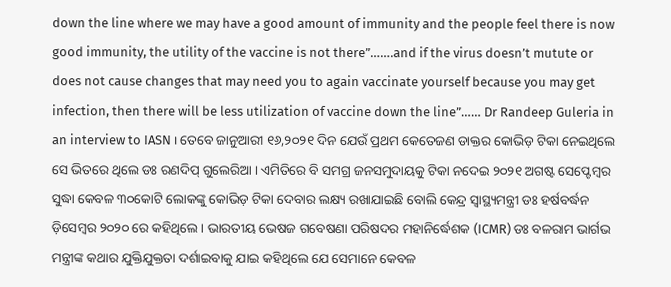down the line where we may have a good amount of immunity and the people feel there is now good immunity, the utility of the vaccine is not there”…….and if the virus doesn’t mutute or does not cause changes that may need you to again vaccinate yourself because you may get infection, then there will be less utilization of vaccine down the line”…… Dr Randeep Guleria in an interview to IASN । ତେବେ ଜାନୁଆରୀ ୧୬,୨୦୨୧ ଦିନ ଯେଉଁ ପ୍ରଥମ କେତେଜଣ ଡାକ୍ତର କୋଭିଡ଼ ଟିକା ନେଇଥିଲେ ସେ ଭିତରେ ଥିଲେ ଡଃ ରଣଦିପ୍ ଗୁଲେରିଆ । ଏମିତିରେ ବି ସମଗ୍ର ଜନସମୁଦାୟକୁ ଟିକା ନଦେଇ ୨୦୨୧ ଅଗଷ୍ଟ ସେପ୍ଟେମ୍ବର ସୁଦ୍ଧା କେବଳ ୩୦କୋଟି ଲୋକଙ୍କୁ କୋଭିଡ଼ ଟିକା ଦେବାର ଲକ୍ଷ୍ୟ ରଖାଯାଇଛି ବୋଲି କେନ୍ଦ୍ର ସ୍ୱାସ୍ଥ୍ୟମନ୍ତ୍ରୀ ଡଃ ହର୍ଷବର୍ଦ୍ଧନ ଡ଼ିସେମ୍ବର ୨୦୨୦ ରେ କହିଥିଲେ । ଭାରତୀୟ ଭେଷଜ ଗବେଷଣା ପରିଷଦର ମହାନିର୍ଦ୍ଧେଶକ (ICMR) ଡଃ ବଳରାମ ଭାର୍ଗଭ ମନ୍ତ୍ରୀଙ୍କ କଥାର ଯୁକ୍ତିଯୁକ୍ତତା ଦର୍ଶାଇବାକୁ ଯାଇ କହିଥିଲେ ଯେ ସେମାନେ କେବଳ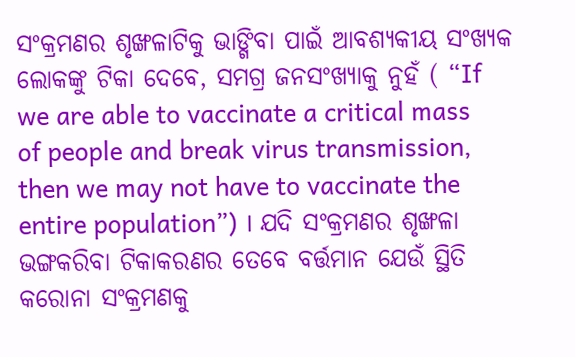ସଂକ୍ରମଣର ଶୃଙ୍ଖଳାଟିକୁ ଭାଙ୍ଗିବା ପାଇଁ ଆବଶ୍ୟକୀୟ ସଂଖ୍ୟକ ଲୋକଙ୍କୁ ଟିକା ଦେବେ, ସମଗ୍ର ଜନସଂଖ୍ୟାକୁ ନୁହଁ ( “If we are able to vaccinate a critical mass of people and break virus transmission, then we may not have to vaccinate the entire population”) । ଯଦି ସଂକ୍ରମଣର ଶୃଙ୍ଖଳା ଭଙ୍ଗକରିବା ଟିକାକରଣର ତେବେ ବର୍ତ୍ତମାନ ଯେଉଁ ସ୍ଥିତି କରୋନା ସଂକ୍ରମଣକୁ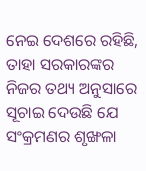ନେଇ ଦେଶରେ ରହିଛି, ତାହା ସରକାରଙ୍କର ନିଜର ତଥ୍ୟ ଅନୁସାରେ ସୂଚାଇ ଦେଉଛି ଯେ ସଂକ୍ରମଣର ଶୃଙ୍ଖଳା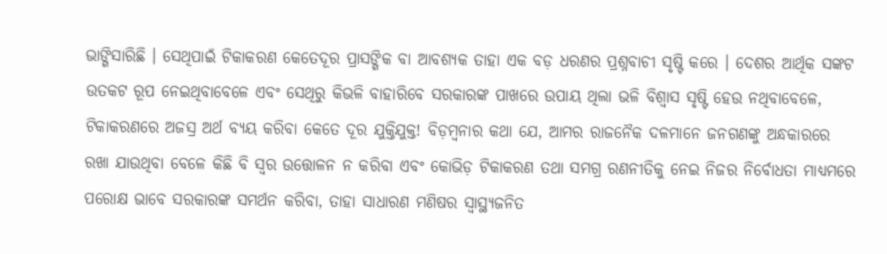ଭାଙ୍ଗିସାରିଛି । ସେଥିପାଇଁ ଟିକାକରଣ କେତେଦୂର ପ୍ରାସଙ୍ଗିକ ବା ଆବଶ୍ୟକ ତାହା ଏକ ବଡ଼ ଧରଣର ପ୍ରଶ୍ନବାଚୀ ସୃଷ୍ଟି କରେ । ଦେଶର ଆର୍ଥିକ ସଙ୍କଟ ଉତକଟ ରୂପ ନେଇଥିବାବେଳେ ଏବଂ ସେଥିରୁ କିଭଳି ବାହାରିବେ ସରକାରଙ୍କ ପାଖରେ ଉପାୟ ଥିଲା ଭଳି ବିଶ୍ୱାସ ସୃଷ୍ଟି ହେଉ ନଥିବାବେଳେ, ଟିକାକରଣରେ ଅଜସ୍ର ଅର୍ଥ ବ୍ୟୟ କରିବା କେତେ ଦୂର ଯୁକ୍ତିଯୁକ୍ତ! ବିଡ଼ମ୍ବନାର କଥା ଯେ, ଆମର ରାଜନୈକ ଦଳମାନେ ଜନଗଣଙ୍କୁ ଅନ୍ଧକାରରେ ରଖା ଯାଉଥିବା ବେଳେ କିଛି ବି ସ୍ୱର ଉତ୍ତୋଳନ ନ କରିବା ଏବଂ କୋଭିଡ଼ ଟିକାକରଣ ତଥା ସମଗ୍ର ରଣନୀତିକୁ ନେଇ ନିଜର ନିର୍ବୋଧତା ମାଧ୍ୟମରେ ପରୋକ୍ଷ ଭାବେ ସରକାରଙ୍କ ସମର୍ଥନ କରିବା, ତାହା ସାଧାରଣ ମଣିଷର ସ୍ୱାସ୍ଥ୍ୟଜନିତ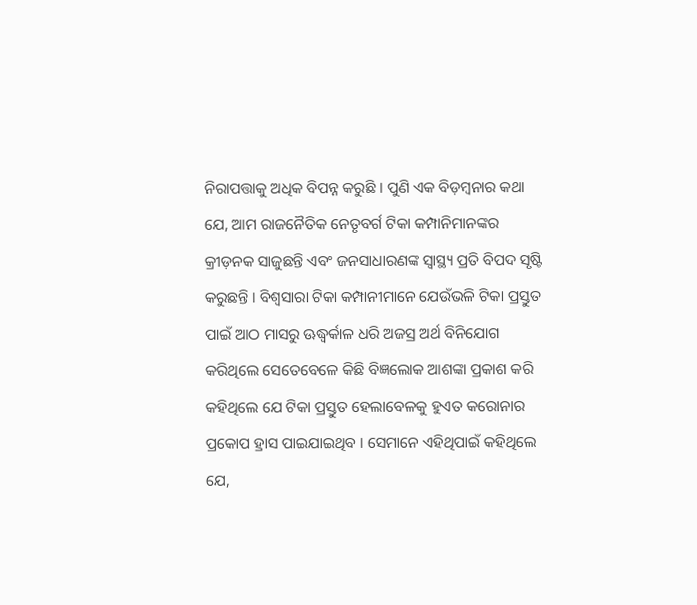ନିରାପତ୍ତାକୁ ଅଧିକ ବିପନ୍ନ କରୁଛି । ପୁଣି ଏକ ବିଡ଼ମ୍ବନାର କଥା ଯେ, ଆମ ରାଜନୈତିକ ନେତୃବର୍ଗ ଟିକା କମ୍ପାନିମାନଙ୍କର କ୍ରୀଡ଼ନକ ସାଜୁଛନ୍ତି ଏବଂ ଜନସାଧାରଣଙ୍କ ସ୍ୱାସ୍ଥ୍ୟ ପ୍ରତି ବିପଦ ସୃଷ୍ଟି କରୁଛନ୍ତି । ବିଶ୍ୱସାରା ଟିକା କମ୍ପାନୀମାନେ ଯେଉଁଭଳି ଟିକା ପ୍ରସ୍ତୁତ ପାଇଁ ଆଠ ମାସରୁ ଊଦ୍ଧ୍ୱର୍କାଳ ଧରି ଅଜସ୍ର ଅର୍ଥ ବିନିଯୋଗ କରିଥିଲେ ସେତେବେଳେ କିଛି ବିଜ୍ଞଲୋକ ଆଶଙ୍କା ପ୍ରକାଶ କରି କହିଥିଲେ ଯେ ଟିକା ପ୍ରସ୍ତୁତ ହେଲାବେଳକୁ ହୁଏତ କରୋନାର ପ୍ରକୋପ ହ୍ରାସ ପାଇଯାଇଥିବ । ସେମାନେ ଏହିଥିପାଇଁ କହିଥିଲେ ଯେ,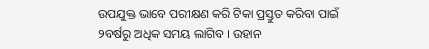ଉପଯୁକ୍ତ ଭାବେ ପରୀକ୍ଷଣ କରି ଟିକା ପ୍ରସ୍ତୁତ କରିବା ପାଇଁ ୨ବର୍ଷରୁ ଅଧିକ ସମୟ ଲାଗିବ । ଉହାନ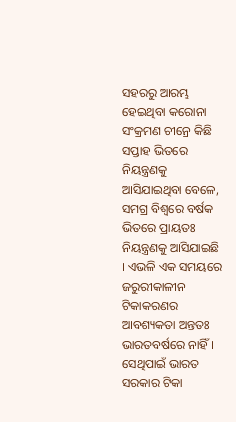ସହରରୁ ଆରମ୍ଭ ହେଇଥିବା କରୋନା ସଂକ୍ରମଣ ଚୀନ୍ରେ କିଛି ସପ୍ତାହ ଭିତରେ ନିୟନ୍ତ୍ରଣକୁ ଆସିଯାଇଥିବା ବେଳେ, ସମଗ୍ର ବିଶ୍ୱରେ ବର୍ଷକ ଭିତରେ ପ୍ରାୟତଃ ନିୟନ୍ତ୍ରଣକୁ ଆସିଯାଇଛି । ଏଭଳି ଏକ ସମୟରେ ଜରୁରୀକାଳୀନ ଟିକାକରଣର ଆବଶ୍ୟକତା ଅନ୍ତତଃ ଭାରତବର୍ଷରେ ନାହିଁ । ସେଥିପାଇଁ ଭାରତ ସରକାର ଟିକା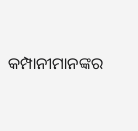କମ୍ପାନୀମାନଙ୍କର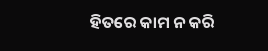ହିତରେ କାମ ନ କରି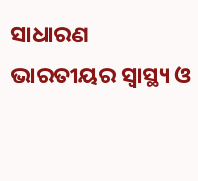ସାଧାରଣ ଭାରତୀୟର ସ୍ୱାସ୍ଥ୍ୟ ଓ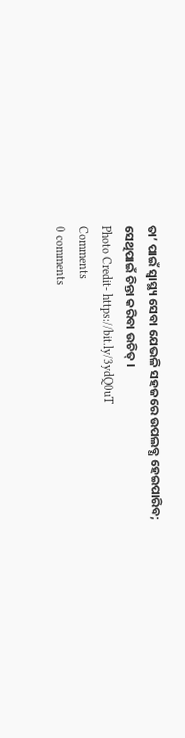ତା’ ପାଇଁ ସ୍ୱାସ୍ଥ୍ୟ ସେବା ଯେଭଳି ସହଜରେ ଉପଲବ୍ଧ ହେଇପାରିବ; ସେଥିପାଇଁ ଚିନ୍ତା କରିବା ଉଚିତ୍ ।
Photo Credit- https://bit.ly/3ydQ0uT
Comments
0 comments